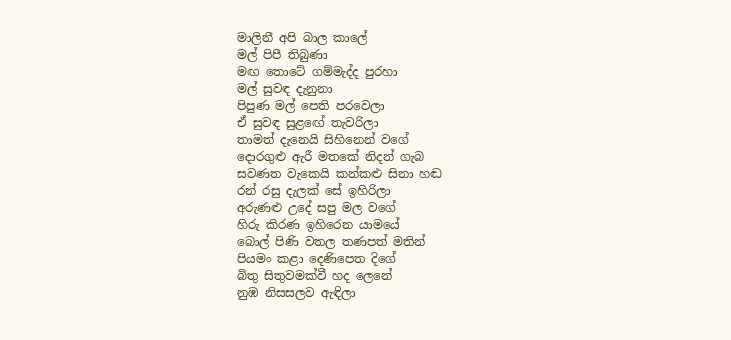මාලිනී අපි බාල කාලේ
මල් පිපී තිබුණා
මඟ තොටේ ගම්මැද්ද පුරහා
මල් සුවඳ දැනුනා
පිපුණ මල් පෙති පරවෙලා
ඒ සුවඳ සුළඟේ තැවරිලා
තාමත් දැනෙයි සිහිනෙන් වගේ
දොරගුළු ඇරී මතකේ නිදන් ගැබ
සවණත වැකෙයි කන්කළු සිනා හඬ
රන් රසු දැලක් සේ ඉහිරිලා
අරුණළු උදේ සපු මල වගේ
හිරු කිරණ ඉහිරෙන යාමයේ
බොල් පිණි වතල තණපත් මතින්
පියමං කළා දෙණිපෙත දිගේ
බිතු සිතුවමක්වී හද ලෙනේ
නුඹ නිසසලව ඇඳිලා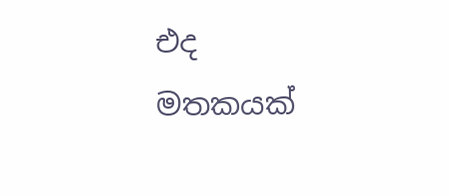එද මතකයක්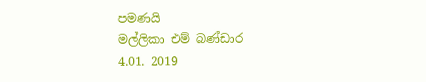පමණයි
මල්ලිකා එම් බණ්ඩාර
4.01. 2019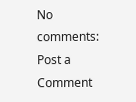No comments:
Post a Comment